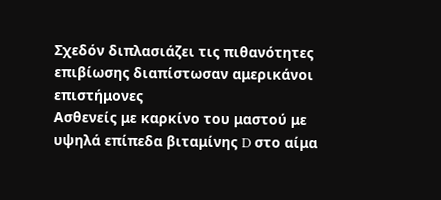Σχεδόν διπλασιάζει τις πιθανότητες επιβίωσης διαπίστωσαν αμερικάνοι επιστήμονες
Ασθενείς με καρκίνο του μαστού με υψηλά επίπεδα βιταμίνης D στο αίμα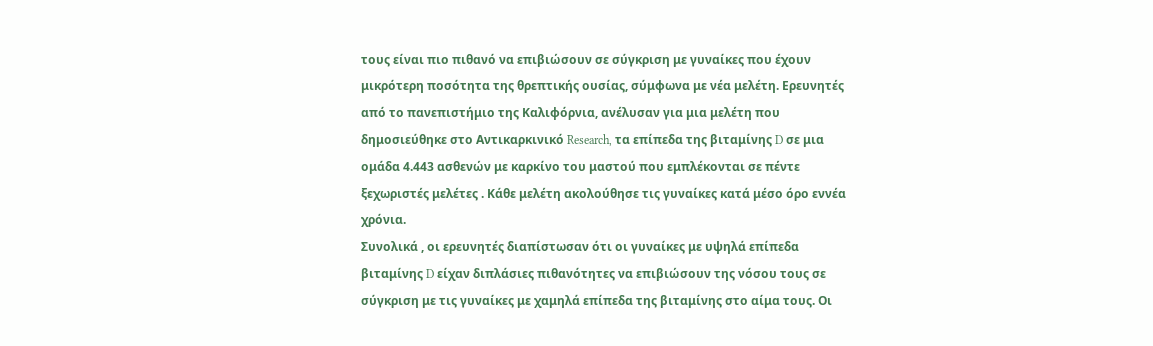τους είναι πιο πιθανό να επιβιώσουν σε σύγκριση με γυναίκες που έχουν μικρότερη ποσότητα της θρεπτικής ουσίας, σύμφωνα με νέα μελέτη. Ερευνητές από το πανεπιστήμιο της Καλιφόρνια, ανέλυσαν για μια μελέτη που δημοσιεύθηκε στο Αντικαρκινικό Research, τα επίπεδα της βιταμίνης D σε μια ομάδα 4.443 ασθενών με καρκίνο του μαστού που εμπλέκονται σε πέντε ξεχωριστές μελέτες . Κάθε μελέτη ακολούθησε τις γυναίκες κατά μέσο όρο εννέα χρόνια.
Συνολικά , οι ερευνητές διαπίστωσαν ότι οι γυναίκες με υψηλά επίπεδα βιταμίνης D είχαν διπλάσιες πιθανότητες να επιβιώσουν της νόσου τους σε σύγκριση με τις γυναίκες με χαμηλά επίπεδα της βιταμίνης στο αίμα τους. Οι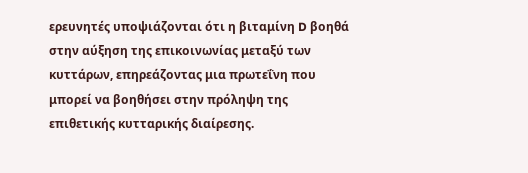ερευνητές υποψιάζονται ότι η βιταμίνη D βοηθά στην αύξηση της επικοινωνίας μεταξύ των κυττάρων, επηρεάζοντας μια πρωτεΐνη που μπορεί να βοηθήσει στην πρόληψη της επιθετικής κυτταρικής διαίρεσης.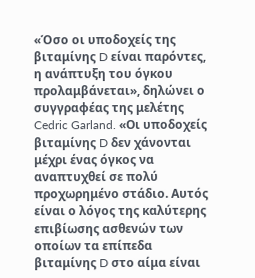«Όσο οι υποδοχείς της βιταμίνης D είναι παρόντες, η ανάπτυξη του όγκου προλαμβάνεται», δηλώνει ο συγγραφέας της μελέτης Cedric Garland. «Οι υποδοχείς βιταμίνης D δεν χάνονται μέχρι ένας όγκος να αναπτυχθεί σε πολύ προχωρημένο στάδιο. Αυτός είναι ο λόγος της καλύτερης επιβίωσης ασθενών των οποίων τα επίπεδα βιταμίνης D στο αίμα είναι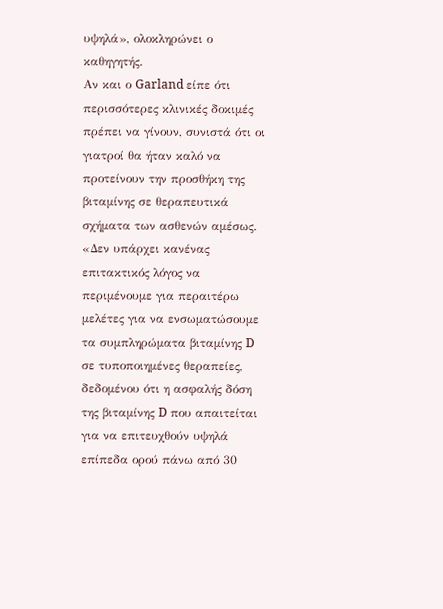υψηλά», ολοκληρώνει ο καθηγητής.
Αν και ο Garland είπε ότι περισσότερες κλινικές δοκιμές πρέπει να γίνουν, συνιστά ότι οι γιατροί θα ήταν καλό να προτείνουν την προσθήκη της βιταμίνης σε θεραπευτικά σχήματα των ασθενών αμέσως. «Δεν υπάρχει κανένας επιτακτικός λόγος να περιμένουμε για περαιτέρω μελέτες για να ενσωματώσουμε τα συμπληρώματα βιταμίνης D σε τυποποιημένες θεραπείες, δεδομένου ότι η ασφαλής δόση της βιταμίνης D που απαιτείται για να επιτευχθούν υψηλά επίπεδα ορού πάνω από 30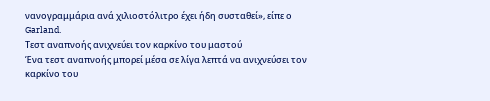νανογραμμάρια ανά χιλιοστόλιτρο έχει ήδη συσταθεί», είπε ο Garland.
Τεστ αναπνοής ανιχνεύει τον καρκίνο του μαστού
Ένα τεστ αναπνοής μπορεί μέσα σε λίγα λεπτά να ανιχνεύσει τον καρκίνο του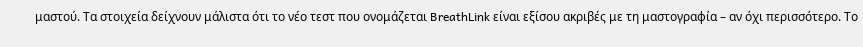μαστού. Τα στοιχεία δείχνουν μάλιστα ότι το νέο τεστ που ονομάζεται BreathLink είναι εξίσου ακριβές με τη μαστογραφία – αν όχι περισσότερο. Το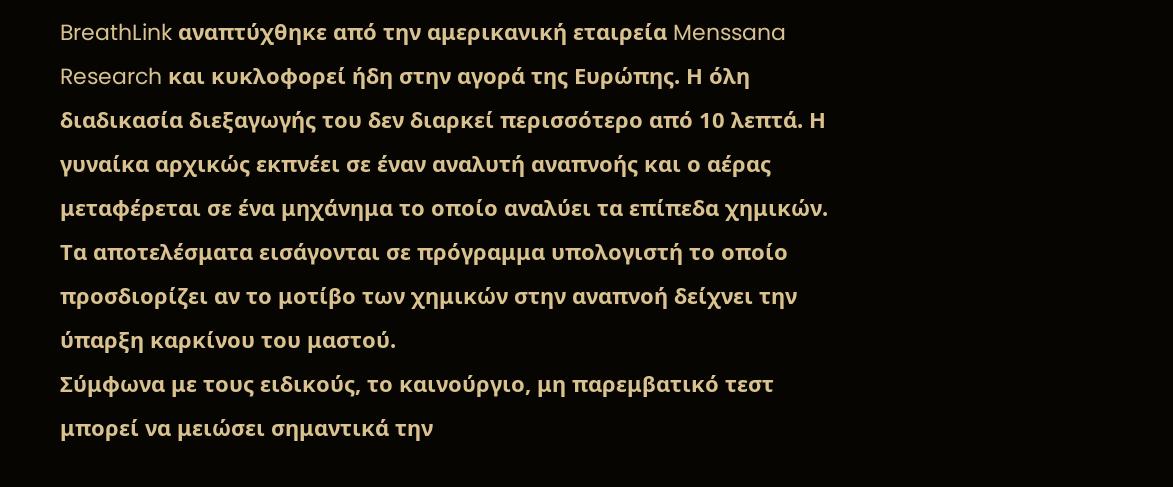BreathLink αναπτύχθηκε από την αμερικανική εταιρεία Menssana Research και κυκλοφορεί ήδη στην αγορά της Ευρώπης. Η όλη διαδικασία διεξαγωγής του δεν διαρκεί περισσότερο από 10 λεπτά. Η γυναίκα αρχικώς εκπνέει σε έναν αναλυτή αναπνοής και ο αέρας μεταφέρεται σε ένα μηχάνημα το οποίο αναλύει τα επίπεδα χημικών. Τα αποτελέσματα εισάγονται σε πρόγραμμα υπολογιστή το οποίο προσδιορίζει αν το μοτίβο των χημικών στην αναπνοή δείχνει την ύπαρξη καρκίνου του μαστού.
Σύμφωνα με τους ειδικούς, το καινούργιο, μη παρεμβατικό τεστ μπορεί να μειώσει σημαντικά την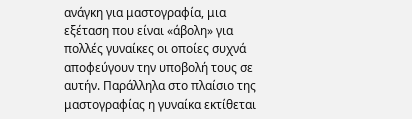ανάγκη για μαστογραφία, μια εξέταση που είναι «άβολη» για πολλές γυναίκες οι οποίες συχνά αποφεύγουν την υποβολή τους σε αυτήν. Παράλληλα στο πλαίσιο της μαστογραφίας η γυναίκα εκτίθεται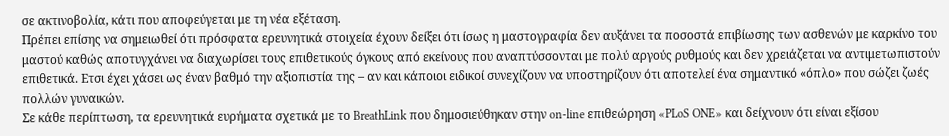σε ακτινοβολία, κάτι που αποφεύγεται με τη νέα εξέταση.
Πρέπει επίσης να σημειωθεί ότι πρόσφατα ερευνητικά στοιχεία έχουν δείξει ότι ίσως η μαστογραφία δεν αυξάνει τα ποσοστά επιβίωσης των ασθενών με καρκίνο του μαστού καθώς αποτυγχάνει να διαχωρίσει τους επιθετικούς όγκους από εκείνους που αναπτύσσονται με πολύ αργούς ρυθμούς και δεν χρειάζεται να αντιμετωπιστούν επιθετικά. Ετσι έχει χάσει ως έναν βαθμό την αξιοπιστία της – αν και κάποιοι ειδικοί συνεχίζουν να υποστηρίζουν ότι αποτελεί ένα σημαντικό «όπλο» που σώζει ζωές πολλών γυναικών.
Σε κάθε περίπτωση, τα ερευνητικά ευρήματα σχετικά με το BreathLink που δημοσιεύθηκαν στην on-line επιθεώρηση «PLoS ONE» και δείχνουν ότι είναι εξίσου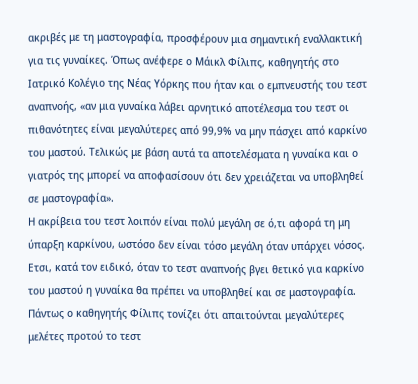ακριβές με τη μαστογραφία, προσφέρουν μια σημαντική εναλλακτική για τις γυναίκες. Όπως ανέφερε ο Μάικλ Φίλιπς, καθηγητής στο Ιατρικό Κολέγιο της Νέας Υόρκης που ήταν και ο εμπνευστής του τεστ αναπνοής, «αν μια γυναίκα λάβει αρνητικό αποτέλεσμα του τεστ οι πιθανότητες είναι μεγαλύτερες από 99,9% να μην πάσχει από καρκίνο του μαστού. Τελικώς με βάση αυτά τα αποτελέσματα η γυναίκα και ο γιατρός της μπορεί να αποφασίσουν ότι δεν χρειάζεται να υποβληθεί σε μαστογραφία».
Η ακρίβεια του τεστ λοιπόν είναι πολύ μεγάλη σε ό,τι αφορά τη μη ύπαρξη καρκίνου, ωστόσο δεν είναι τόσο μεγάλη όταν υπάρχει νόσος. Ετσι, κατά τον ειδικό, όταν το τεστ αναπνοής βγει θετικό για καρκίνο του μαστού η γυναίκα θα πρέπει να υποβληθεί και σε μαστογραφία.
Πάντως ο καθηγητής Φίλιπς τονίζει ότι απαιτούνται μεγαλύτερες μελέτες προτού το τεστ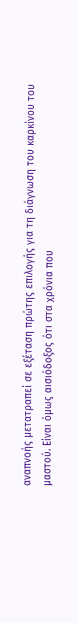αναπνοής μετατραπεί σε εξέταση πρώτης επιλογής για τη διάγνωση του καρκίνου του μαστού. Είναι όμως αισιόδοξος ότι στα χρόνια που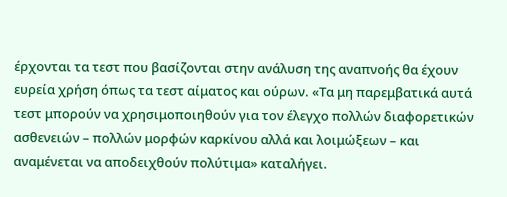έρχονται τα τεστ που βασίζονται στην ανάλυση της αναπνοής θα έχουν ευρεία χρήση όπως τα τεστ αίματος και ούρων. «Τα μη παρεμβατικά αυτά τεστ μπορούν να χρησιμοποιηθούν για τον έλεγχο πολλών διαφορετικών ασθενειών – πολλών μορφών καρκίνου αλλά και λοιμώξεων – και αναμένεται να αποδειχθούν πολύτιμα» καταλήγει.